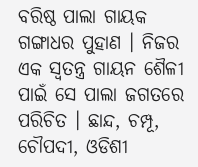ବରିଷ୍ଠ ପାଲା ଗାୟକ ଗଙ୍ଗାଧର ପୁହାଣ । ନିଜର ଏକ ସ୍ୱତନ୍ତ୍ର ଗାୟନ ଶୈଳୀ ପାଇଁ ସେ ପାଲା ଜଗତରେ ପରିଚିତ । ଛାନ୍ଦ, ଚମ୍ପୂ, ଚୌପଦୀ, ଓଡିଶୀ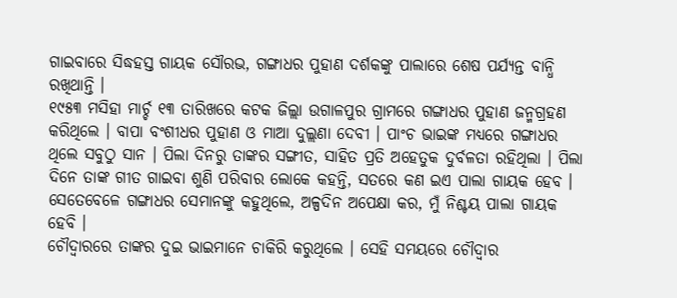ଗାଇବାରେ ସିଦ୍ଧହସ୍ତ ଗାୟକ ସୌରଭ, ଗଙ୍ଗାଧର ପୁହାଣ ଦର୍ଶକଙ୍କୁ ପାଲାରେ ଶେଷ ପର୍ଯ୍ୟନ୍ତ ବାନ୍ଧି ରଖିଥାନ୍ତି ।
୧୯୫୩ ମସିହା ମାର୍ଚ୍ଚ ୧୩ ତାରିଖରେ କଟକ ଜିଲ୍ଲା ଉଗାଳପୁର ଗ୍ରାମରେ ଗଙ୍ଗାଧର ପୁହାଣ ଜନ୍ମଗ୍ରହଣ କରିଥିଲେ । ବାପା ବଂଶୀଧର ପୁହାଣ ଓ ମାଆ ଦୁଲ୍ଲଣା ଦେବୀ । ପାଂଚ ଭାଇଙ୍କ ମଧ୍ୟରେ ଗଙ୍ଗାଧର ଥିଲେ ସବୁଠୁ ସାନ । ପିଲା ଦିନରୁ ତାଙ୍କର ସଙ୍ଗୀତ, ସାହିତ ପ୍ରତି ଅହେତୁକ ଦୁର୍ବଳତା ରହିଥିଲା । ପିଲା ଦିନେ ତାଙ୍କ ଗୀତ ଗାଇବା ଶୁଣି ପରିବାର ଲୋକେ କହନ୍ତି, ସତରେ କଣ ଇଏ ପାଲା ଗାୟକ ହେବ । ସେତେବେଳେ ଗଙ୍ଗାଧର ସେମାନଙ୍କୁ କହୁଥିଲେ, ଅଳ୍ପଦିନ ଅପେକ୍ଷା କର, ମୁଁ ନିଶ୍ଚୟ ପାଲା ଗାୟକ ହେବି ।
ଚୌଦ୍ୱାରରେ ତାଙ୍କର ଦୁଇ ଭାଇମାନେ ଚାକିରି କରୁଥିଲେ । ସେହି ସମୟରେ ଚୌଦ୍ୱାର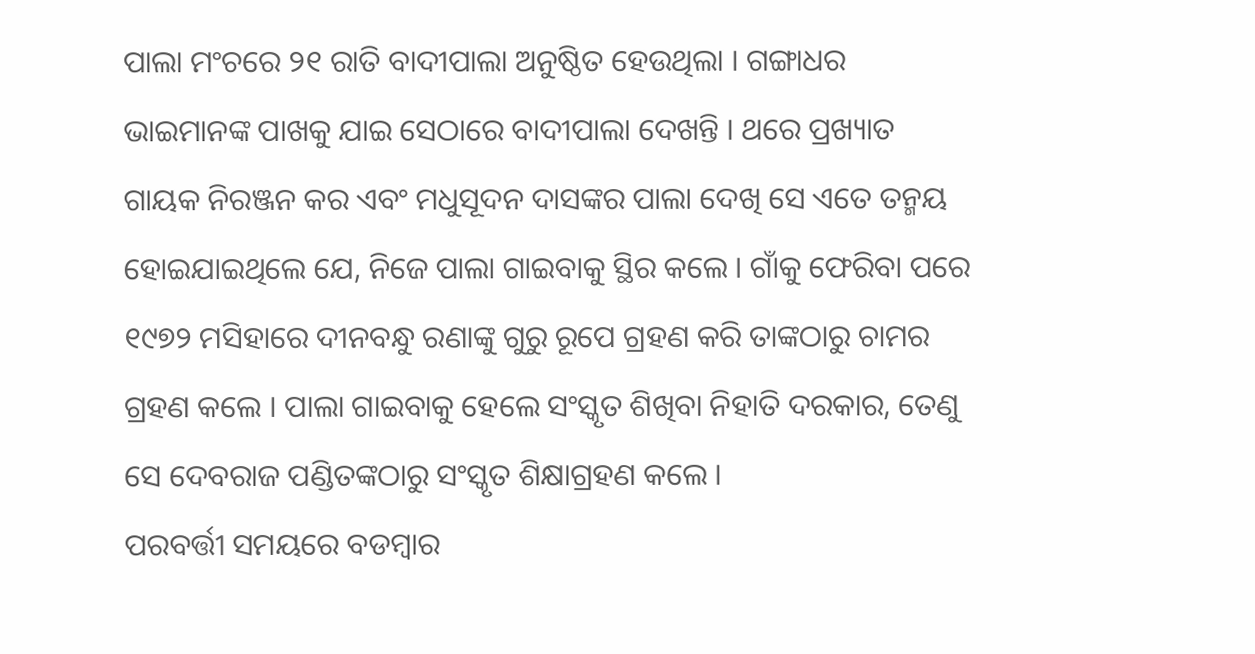ପାଲା ମଂଚରେ ୨୧ ରାତି ବାଦୀପାଲା ଅନୁଷ୍ଠିତ ହେଉଥିଲା । ଗଙ୍ଗାଧର ଭାଇମାନଙ୍କ ପାଖକୁ ଯାଇ ସେଠାରେ ବାଦୀପାଲା ଦେଖନ୍ତି । ଥରେ ପ୍ରଖ୍ୟାତ ଗାୟକ ନିରଞ୍ଜନ କର ଏବଂ ମଧୁସୂଦନ ଦାସଙ୍କର ପାଲା ଦେଖି ସେ ଏତେ ତନ୍ମୟ ହୋଇଯାଇଥିଲେ ଯେ, ନିଜେ ପାଲା ଗାଇବାକୁ ସ୍ଥିର କଲେ । ଗାଁକୁ ଫେରିବା ପରେ ୧୯୭୨ ମସିହାରେ ଦୀନବନ୍ଧୁ ରଣାଙ୍କୁ ଗୁରୁ ରୂପେ ଗ୍ରହଣ କରି ତାଙ୍କଠାରୁ ଚାମର ଗ୍ରହଣ କଲେ । ପାଲା ଗାଇବାକୁ ହେଲେ ସଂସ୍କୃତ ଶିଖିବା ନିହାତି ଦରକାର, ତେଣୁ ସେ ଦେବରାଜ ପଣ୍ଡିତଙ୍କଠାରୁ ସଂସ୍କୃତ ଶିକ୍ଷାଗ୍ରହଣ କଲେ ।
ପରବର୍ତ୍ତୀ ସମୟରେ ବଡମ୍ବାର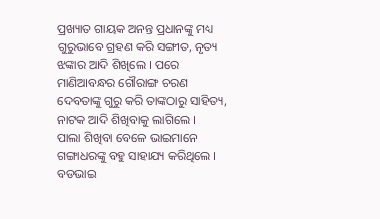ପ୍ରଖ୍ୟାତ ଗାୟକ ଅନନ୍ତ ପ୍ରଧାନଙ୍କୁ ମଧ୍ୟ ଗୁରୁଭାବେ ଗ୍ରହଣ କରି ସଙ୍ଗୀତ, ନୃତ୍ୟ ଝଙ୍କାର ଆଦି ଶିଖିଲେ । ପରେ ମାଣିଆବନ୍ଧର ଗୌରାଙ୍ଗ ଚରଣ ଦେବତାଙ୍କୁ ଗୁରୁ କରି ତାଙ୍କଠାରୁ ସାହିତ୍ୟ, ନାଟକ ଆଦି ଶିଖିବାକୁ ଲାଗିଲେ ।
ପାଲା ଶିଖିବା ବେଳେ ଭାଇମାନେ ଗଙ୍ଗାଧରଙ୍କୁ ବହୁ ସାହାଯ୍ୟ କରିଥିଲେ । ବଡଭାଇ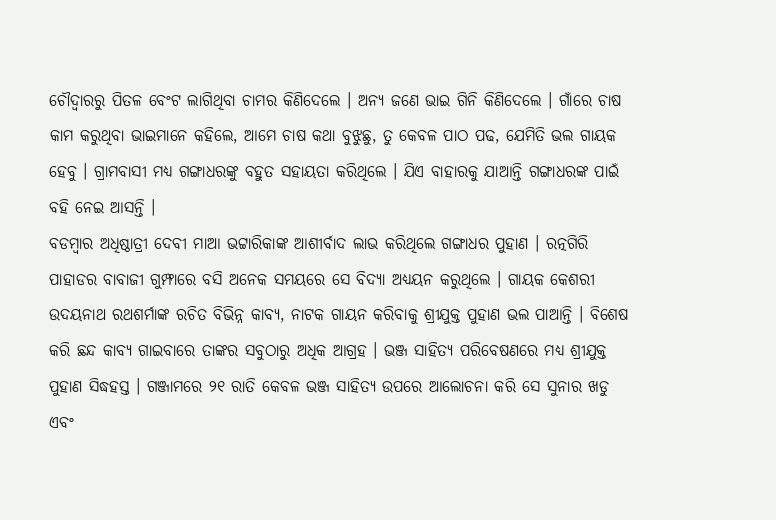ଚୌଦ୍ୱାରରୁ ପିତଳ ବେଂଟ ଲାଗିଥିବା ଚାମର କିଣିଦେଲେ । ଅନ୍ୟ ଜଣେ ଭାଇ ଗିନି କିଣିଦେଲେ । ଗାଁରେ ଚାଷ କାମ କରୁଥିବା ଭାଇମାନେ କହିଲେ, ଆମେ ଚାଷ କଥା ବୁଝୁଛୁ, ତୁ କେବଳ ପାଠ ପଢ, ଯେମିତି ଭଲ ଗାୟକ ହେବୁ । ଗ୍ରାମବାସୀ ମଧ୍ୟ ଗଙ୍ଗାଧରଙ୍କୁ ବହୁତ ସହାୟତା କରିଥିଲେ । ଯିଏ ବାହାରକୁ ଯାଆନ୍ତି ଗଙ୍ଗାଧରଙ୍କ ପାଇଁ ବହି ନେଇ ଆସନ୍ତି ।
ବଡମ୍ବାର ଅଧିଷ୍ଠାତ୍ରୀ ଦେବୀ ମାଆ ଭଟ୍ଟାରିକାଙ୍କ ଆଶୀର୍ବାଦ ଲାଭ କରିଥିଲେ ଗଙ୍ଗାଧର ପୁହାଣ । ରତ୍ନଗିରି ପାହାଡର ବାବାଜୀ ଗୁମ୍ଫାରେ ବସି ଅନେକ ସମୟରେ ସେ ବିଦ୍ୟା ଅଧ୍ୟୟନ କରୁଥିଲେ । ଗାୟକ କେଶରୀ ଉଦୟନାଥ ରଥଶର୍ମାଙ୍କ ରଚିତ ବିଭିନ୍ନ କାବ୍ୟ, ନାଟକ ଗାୟନ କରିବାକୁ ଶ୍ରୀଯୁକ୍ତ ପୁହାଣ ଭଲ ପାଆନ୍ତି । ବିଶେଷ କରି ଛନ୍ଦ କାବ୍ୟ ଗାଇବାରେ ତାଙ୍କର ସବୁଠାରୁ ଅଧିକ ଆଗ୍ରହ । ଭଞ୍ଜ ସାହିତ୍ୟ ପରିବେଷଣରେ ମଧ୍ୟ ଶ୍ରୀଯୁକ୍ତ ପୁହାଣ ସିଦ୍ଧହସ୍ତ । ଗଞ୍ଜାମରେ ୨୧ ରାତି କେବଳ ଭଞ୍ଜ ସାହିତ୍ୟ ଉପରେ ଆଲୋଚନା କରି ସେ ସୁନାର ଖଡୁ ଏବଂ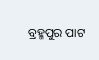ବ୍ରହ୍ମପୁର ପାଟ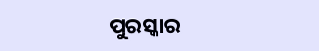ପୁରସ୍କାର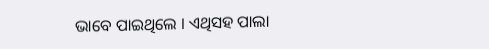ଭାବେ ପାଇଥିଲେ । ଏଥିସହ ପାଲା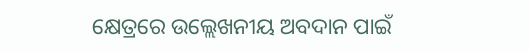କ୍ଷେତ୍ରରେ ଉଲ୍ଲେଖନୀୟ ଅବଦାନ ପାଇଁ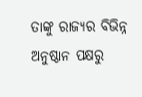ତାଙ୍କୁ ରାଜ୍ୟର ବିଭିନ୍ନ ଅନୁଷ୍ଠାନ ପକ୍ଷରୁ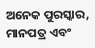ଅନେକ ପୁରସ୍କାର, ମାନପତ୍ର ଏବଂ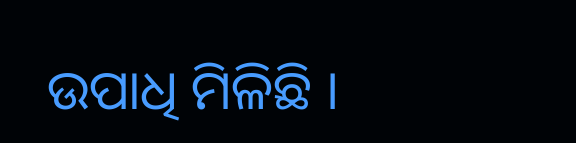ଉପାଧି ମିଳିଛି ।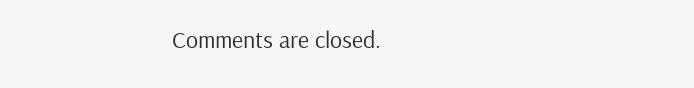Comments are closed.